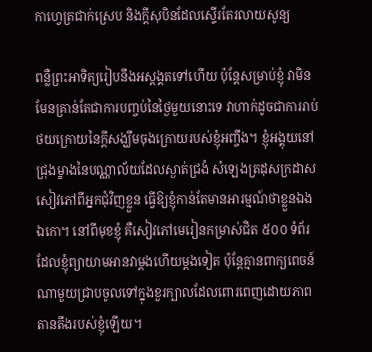កាហ្វេត្រជាក់ស្រេប និងក្តីសុបិនដែលស្ទើរតែរលាយសូន្យ

ពន្លឺព្រះអាទិត្យរៀបនឹងអស្តង្គតទៅហើយ ប៉ុន្តែសម្រាប់ខ្ញុំ វាមិនមែនគ្រាន់តែជាការបញ្ចប់នៃថ្ងៃមួយនោះទេ វាហាក់ដូចជាការរាប់ថយក្រោយនៃក្តីសង្ឃឹមចុងក្រោយរបស់ខ្ញុំអញ្ចឹង។ ខ្ញុំអង្គុយនៅជ្រុងម្ខាងនៃបណ្ណាល័យដែលស្ងាត់ជ្រងំ សំឡេងត្រដុសក្រដាសសៀវភៅពីអ្នកជុំវិញខ្លួន ធ្វើឱ្យខ្ញុំកាន់តែមានអារម្មណ៍ថាខ្លួនឯងឯកោ។ នៅពីមុខខ្ញុំ គឺសៀវភៅមេរៀនកម្រាស់ជិត ៥០០ ទំព័រ ដែលខ្ញុំព្យាយាមអានវាម្តងហើយម្តងទៀត ប៉ុន្តែគ្មានពាក្យពេចន៍ណាមួយជ្រាបចូលទៅក្នុងខួរក្បាលដែលពោរពេញដោយភាពតានតឹងរបស់ខ្ញុំឡើយ។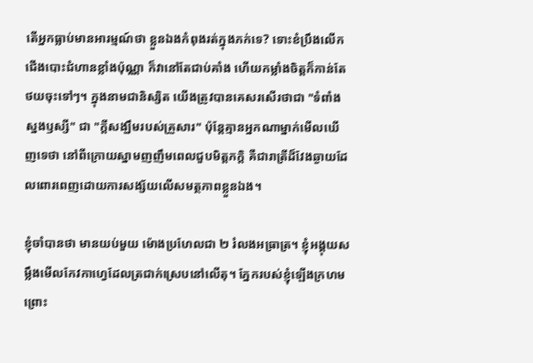តើអ្នកធ្លាប់មានអារម្មណ៍ថា ខ្លួនឯងកំពុងរត់ក្នុងភក់ទេ? ទោះខំប្រឹងលើកជើងបោះជំហានខ្លាំងប៉ុណ្ណា ក៏វានៅតែជាប់គាំង ហើយកម្លាំងចិត្តក៏កាន់តែថយចុះទៅៗ។ ក្នុងនាមជានិស្សិត យើងត្រូវបានគេសរសើរថាជា "ទំពាំងស្នងឫស្សី" ជា "ក្តីសង្ឃឹមរបស់គ្រួសារ" ប៉ុន្តែគ្មានអ្នកណាម្នាក់មើលឃើញទេថា នៅពីក្រោយស្នាមញញឹមពេលជួបមិត្តភក្តិ គឺជារាត្រីដ៏វែងឆ្ងាយដែលពោរពេញដោយការសង្ស័យលើសមត្ថភាពខ្លួនឯង។

ខ្ញុំចាំបានថា មានយប់មួយ ម៉ោងប្រហែលជា ២ រំលងអធ្រាត្រ។ ខ្ញុំអង្គុយសម្លឹងមើលកែវកាហ្វេដែលត្រជាក់ស្រេបនៅលើតុ។ ភ្នែករបស់ខ្ញុំឡើងក្រហមព្រោះ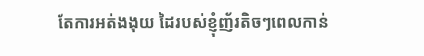តែការអត់ងងុយ ដៃរបស់ខ្ញុំញ័រតិចៗពេលកាន់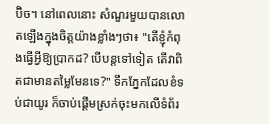ប៊ិច។ នៅពេលនោះ សំណួរមួយបានលោតឡើងក្នុងចិត្តយ៉ាងខ្លាំងៗថា៖ "តើខ្ញុំកំពុងធ្វើអ្វីឱ្យប្រាកដ? បើបន្តទៅទៀត តើវាពិតជាមានតម្លៃមែនទេ?" ទឹកភ្នែកដែលខំទប់ជាយូរ ក៏ចាប់ផ្តើមស្រក់ចុះមកលើទំព័រ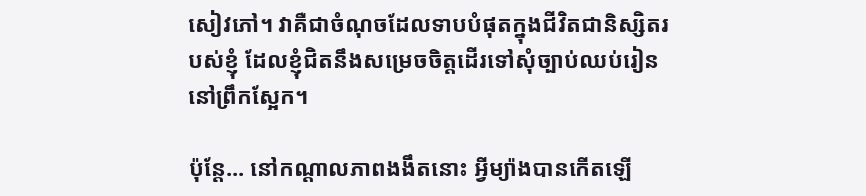សៀវភៅ។ វាគឺជាចំណុចដែលទាបបំផុតក្នុងជីវិតជានិស្សិតរបស់ខ្ញុំ ដែលខ្ញុំជិតនឹងសម្រេចចិត្តដើរទៅសុំច្បាប់ឈប់រៀននៅព្រឹកស្អែក។

ប៉ុន្តែ... នៅកណ្តាលភាពងងឹតនោះ អ្វីម្យ៉ាងបានកើតឡើ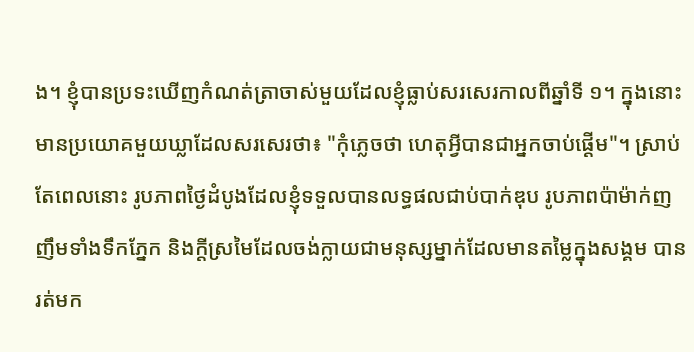ង។ ខ្ញុំបានប្រទះឃើញកំណត់ត្រាចាស់មួយដែលខ្ញុំធ្លាប់សរសេរកាលពីឆ្នាំទី ១។ ក្នុងនោះមានប្រយោគមួយឃ្លាដែលសរសេរថា៖ "កុំភ្លេចថា ហេតុអ្វីបានជាអ្នកចាប់ផ្តើម"។ ស្រាប់តែពេលនោះ រូបភាពថ្ងៃដំបូងដែលខ្ញុំទទួលបានលទ្ធផលជាប់បាក់ឌុប រូបភាពប៉ាម៉ាក់ញញឹមទាំងទឹកភ្នែក និងក្តីស្រមៃដែលចង់ក្លាយជាមនុស្សម្នាក់ដែលមានតម្លៃក្នុងសង្គម បានរត់មក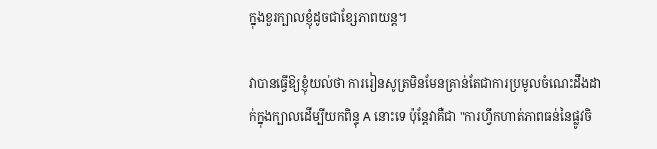ក្នុងខួរក្បាលខ្ញុំដូចជាខ្សែភាពយន្ត។

វាបានធ្វើឱ្យខ្ញុំយល់ថា ការរៀនសូត្រមិនមែនគ្រាន់តែជាការប្រមូលចំណេះដឹងដាក់ក្នុងក្បាលដើម្បីយកពិន្ទុ A នោះទេ ប៉ុន្តែវាគឺជា "ការហ្វឹកហាត់ភាពធន់នៃផ្លូវចិ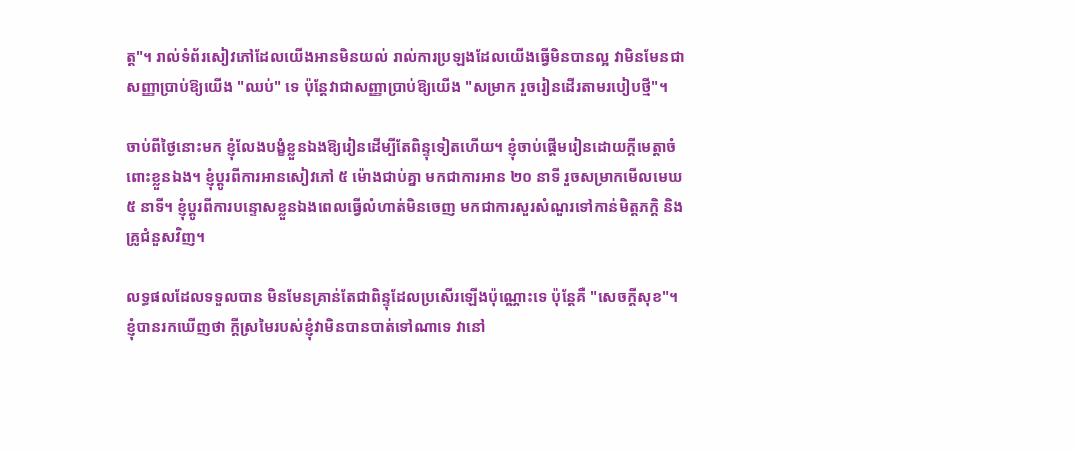ត្ត"។ រាល់ទំព័រសៀវភៅដែលយើងអានមិនយល់ រាល់ការប្រឡងដែលយើងធ្វើមិនបានល្អ វាមិនមែនជាសញ្ញាប្រាប់ឱ្យយើង "ឈប់" ទេ ប៉ុន្តែវាជាសញ្ញាប្រាប់ឱ្យយើង "សម្រាក រួចរៀនដើរតាមរបៀបថ្មី"។

ចាប់ពីថ្ងៃនោះមក ខ្ញុំលែងបង្ខំខ្លួនឯងឱ្យរៀនដើម្បីតែពិន្ទុទៀតហើយ។ ខ្ញុំចាប់ផ្តើមរៀនដោយក្តីមេត្តាចំពោះខ្លួនឯង។ ខ្ញុំប្តូរពីការអានសៀវភៅ ៥ ម៉ោងជាប់គ្នា មកជាការអាន ២០ នាទី រួចសម្រាកមើលមេឃ ៥ នាទី។ ខ្ញុំប្តូរពីការបន្ទោសខ្លួនឯងពេលធ្វើលំហាត់មិនចេញ មកជាការសួរសំណួរទៅកាន់មិត្តភក្តិ និងគ្រូជំនួសវិញ។

លទ្ធផលដែលទទួលបាន មិនមែនគ្រាន់តែជាពិន្ទុដែលប្រសើរឡើងប៉ុណ្ណោះទេ ប៉ុន្តែគឺ "សេចក្តីសុខ"។ ខ្ញុំបានរកឃើញថា ក្តីស្រមៃរបស់ខ្ញុំវាមិនបានបាត់ទៅណាទេ វានៅ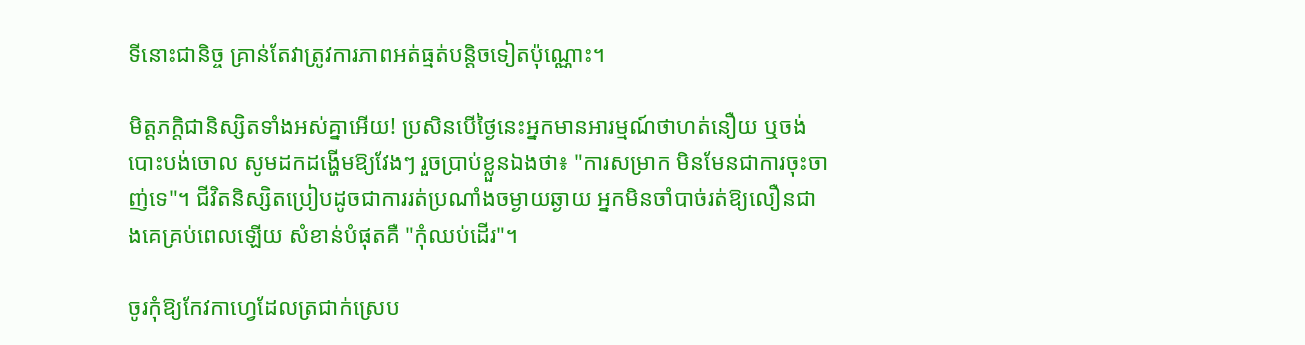ទីនោះជានិច្ច គ្រាន់តែវាត្រូវការភាពអត់ធ្មត់បន្តិចទៀតប៉ុណ្ណោះ។

មិត្តភក្តិជានិស្សិតទាំងអស់គ្នាអើយ! ប្រសិនបើថ្ងៃនេះអ្នកមានអារម្មណ៍ថាហត់នឿយ ឬចង់បោះបង់ចោល សូមដកដង្ហើមឱ្យវែងៗ រួចប្រាប់ខ្លួនឯងថា៖ "ការសម្រាក មិនមែនជាការចុះចាញ់ទេ"។ ជីវិតនិស្សិតប្រៀបដូចជាការរត់ប្រណាំងចម្ងាយឆ្ងាយ អ្នកមិនចាំបាច់រត់ឱ្យលឿនជាងគេគ្រប់ពេលឡើយ សំខាន់បំផុតគឺ "កុំឈប់ដើរ"។

ចូរកុំឱ្យកែវកាហ្វេដែលត្រជាក់ស្រេប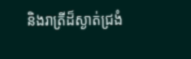និងរាត្រីដ៏ស្ងាត់ជ្រងំ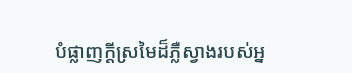បំផ្លាញក្តីស្រមៃដ៏ភ្លឺស្វាងរបស់អ្ន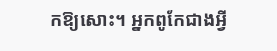កឱ្យសោះ។ អ្នកពូកែជាងអ្វី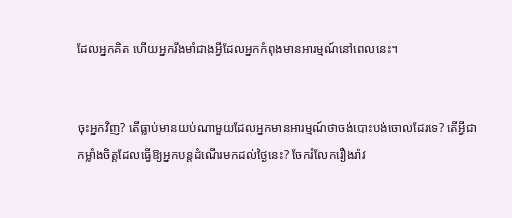ដែលអ្នកគិត ហើយអ្នករឹងមាំជាងអ្វីដែលអ្នកកំពុងមានអារម្មណ៍នៅពេលនេះ។


ចុះអ្នកវិញ? តើធ្លាប់មានយប់ណាមួយដែលអ្នកមានអារម្មណ៍ថាចង់បោះបង់ចោលដែរទេ? តើអ្វីជាកម្លាំងចិត្តដែលធ្វើឱ្យអ្នកបន្តដំណើរមកដល់ថ្ងៃនេះ? ចែករំលែករឿងរ៉ាវ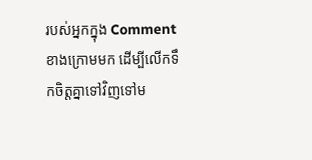របស់អ្នកក្នុង Comment ខាងក្រោមមក ដើម្បីលើកទឹកចិត្តគ្នាទៅវិញទៅម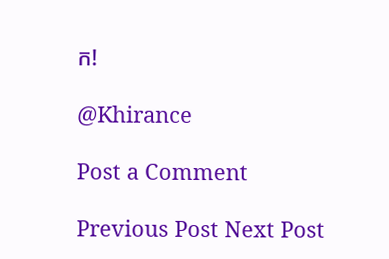ក!

@Khirance

Post a Comment

Previous Post Next Post